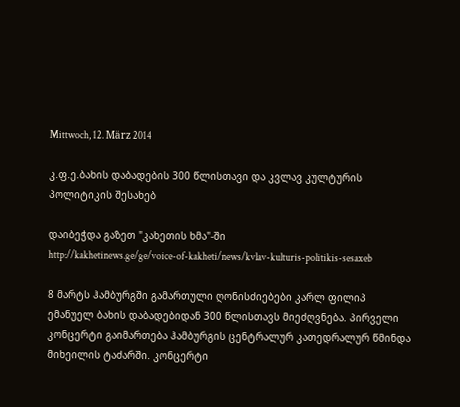Mittwoch, 12. März 2014

კ.ფ.ე.ბახის დაბადების 300 წლისთავი და კვლავ კულტურის პოლიტიკის შესახებ

დაიბეჭდა გაზეთ "კახეთის ხმა"-ში
http://kakhetinews.ge/ge/voice-of-kakheti/news/kvlav-kulturis-politikis-sesaxeb

8 მარტს ჰამბურგში გამართული ღონისძიებები კარლ ფილიპ ემანუელ ბახის დაბადებიდან 300 წლისთავს მიეძღვნება. პირველი კონცერტი გაიმართება ჰამბურგის ცენტრალურ კათედრალურ წმინდა მიხეილის ტაძარში. კონცერტი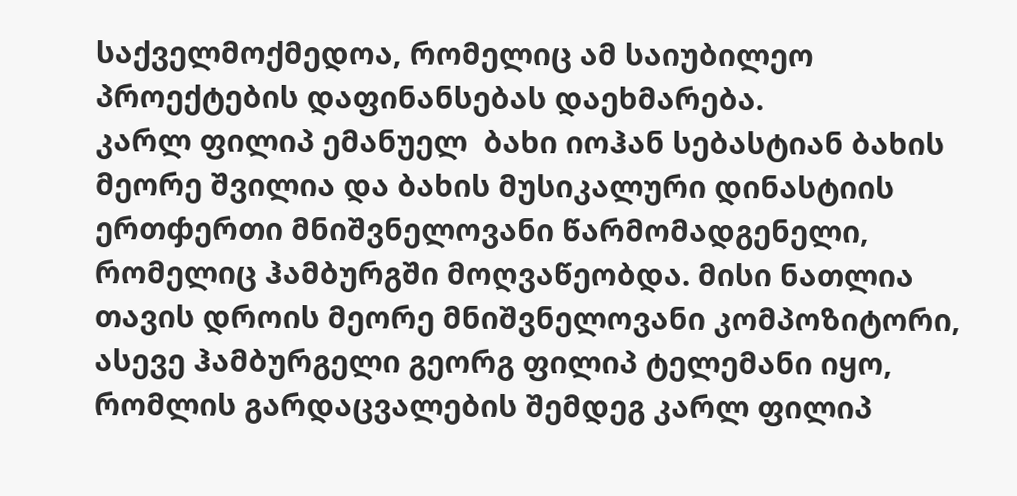საქველმოქმედოა, რომელიც ამ საიუბილეო პროექტების დაფინანსებას დაეხმარება.
კარლ ფილიპ ემანუელ  ბახი იოჰან სებასტიან ბახის მეორე შვილია და ბახის მუსიკალური დინასტიის ერთჶერთი მნიშვნელოვანი წარმომადგენელი, რომელიც ჰამბურგში მოღვაწეობდა. მისი ნათლია თავის დროის მეორე მნიშვნელოვანი კომპოზიტორი, ასევე ჰამბურგელი გეორგ ფილიპ ტელემანი იყო, რომლის გარდაცვალების შემდეგ კარლ ფილიპ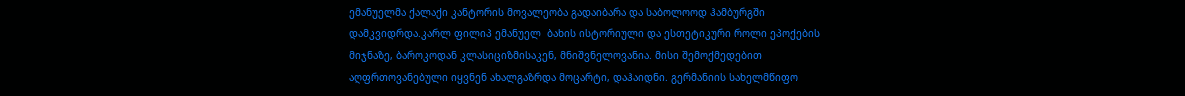ემანუელმა ქალაქი კანტორის მოვალეობა გადაიბარა და საბოლოოდ ჰამბურგში დამკვიდრდა.კარლ ფილიპ ემანუელ  ბახის ისტორიული და ესთეტიკური როლი ეპოქების მიჯნაზე, ბაროკოდან კლასიციზმისაკენ, მნიშვნელოვანია. მისი შემოქმედებით აღფრთოვანებული იყვნენ ახალგაზრდა მოცარტი, დაჰაიდნი. გერმანიის სახელმწიფო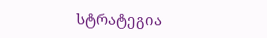სტრატეგია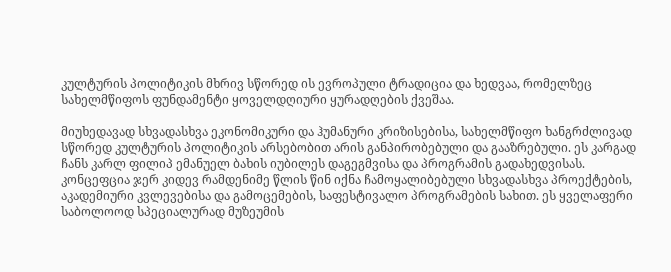კულტურის პოლიტიკის მხრივ სწორედ ის ევროპული ტრადიცია და ხედვაა, რომელზეც სახელმწიფოს ფუნდამენტი ყოველდღიური ყურადღების ქვეშაა.

მიუხედავად სხვადასხვა ეკონომიკური და ჰუმანური კრიზისებისა, სახელმწიფო ხანგრძლივად სწორედ კულტურის პოლიტიკის არსებობით არის განპირობებული და გააზრებული. ეს კარგად ჩანს კარლ ფილიპ ემანუელ ბახის იუბილეს დაგეგმვისა და პროგრამის გადახედვისას. კონცეფცია ჯერ კიდევ რამდენიმე წლის წინ იქნა ჩამოყალიბებული სხვადასხვა პროექტების, აკადემიური კვლევებისა და გამოცემების, საფესტივალო პროგრამების სახით. ეს ყველაფერი საბოლოოდ სპეციალურად მუზეუმის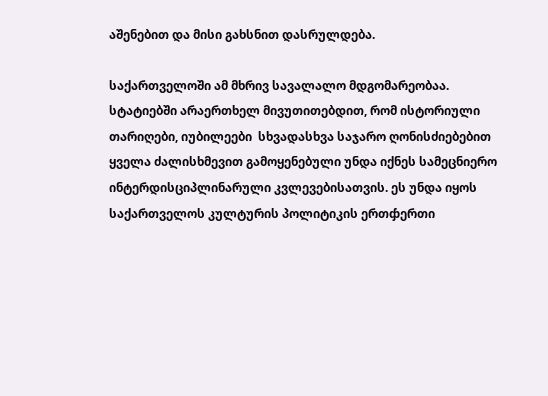აშენებით და მისი გახსნით დასრულდება.

საქართველოში ამ მხრივ სავალალო მდგომარეობაა. სტატიებში არაერთხელ მივუთითებდით, რომ ისტორიული თარიღები, იუბილეები  სხვადასხვა საჯარო ღონისძიებებით ყველა ძალისხმევით გამოყენებული უნდა იქნეს სამეცნიერო ინტერდისციპლინარული კვლევებისათვის. ეს უნდა იყოს საქართველოს კულტურის პოლიტიკის ერთჶერთი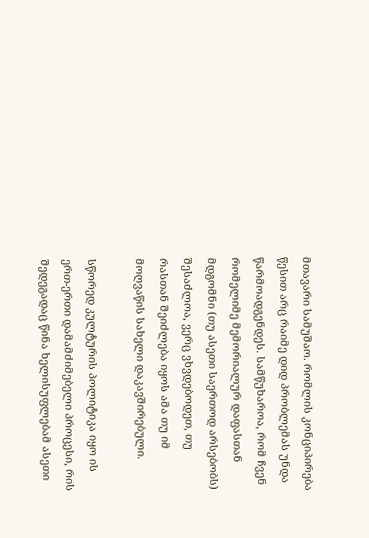მთავარი სამუშაო. რომლის კონციპირება წესით არც რაიმე დიდ პრობლემას უნდა წარმოადგენდეს. სამწუხაროა, რომ ჩვენ რომელიმე მემორიალურ დაფასთან მდგომნი (თუ ასეთი საერთოდ არსებობს) შესაძლოა, ვერც ვხვდებოდეთ, თუ რასთან შეიძლება იყოს ამა თუ იმ მოღვაწის სახელი დაკავშირებული.

სწორედ კულტურის პოლიტიკა იყო ის ერთ-ერთი დამამძიმებელი პროცესი, რის შედეგადაც წინა ხელისუფლებამ ასეთი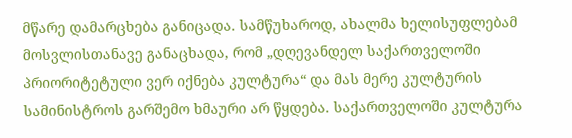მწარე დამარცხება განიცადა. სამწუხაროდ, ახალმა ხელისუფლებამ მოსვლისთანავე განაცხადა, რომ „დღევანდელ საქართველოში პრიორიტეტული ვერ იქნება კულტურა“ და მას მერე კულტურის სამინისტროს გარშემო ხმაური არ წყდება. საქართველოში კულტურა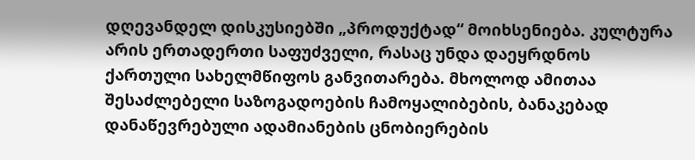დღევანდელ დისკუსიებში „პროდუქტად“ მოიხსენიება. კულტურა არის ერთადერთი საფუძველი, რასაც უნდა დაეყრდნოს ქართული სახელმწიფოს განვითარება. მხოლოდ ამითაა შესაძლებელი საზოგადოების ჩამოყალიბების, ბანაკებად დანაწევრებული ადამიანების ცნობიერების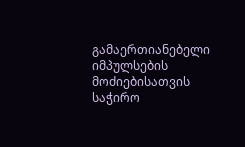გამაერთიანებელი იმპულსების მოძიებისათვის საჭირო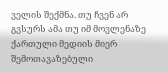ველის შექმნა. თუ ჩვენ არ გვსურს ამა თუ იმ მოვლენაზე ქართული მედიის მიერ შემოთავაზებული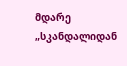მდარე „სკანდალიდან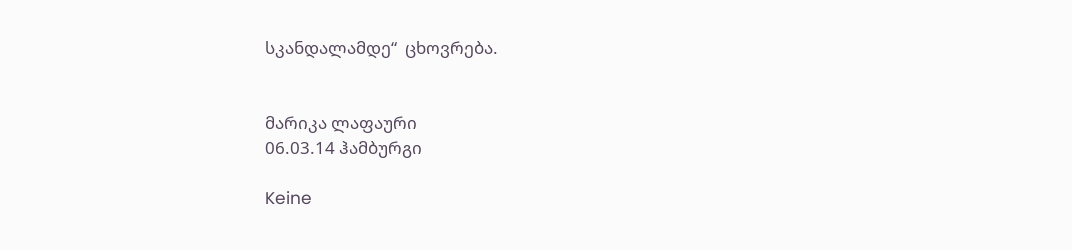სკანდალამდე“  ცხოვრება.


მარიკა ლაფაური
06.03.14 ჰამბურგი

Keine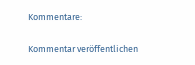Kommentare:

Kommentar veröffentlichen